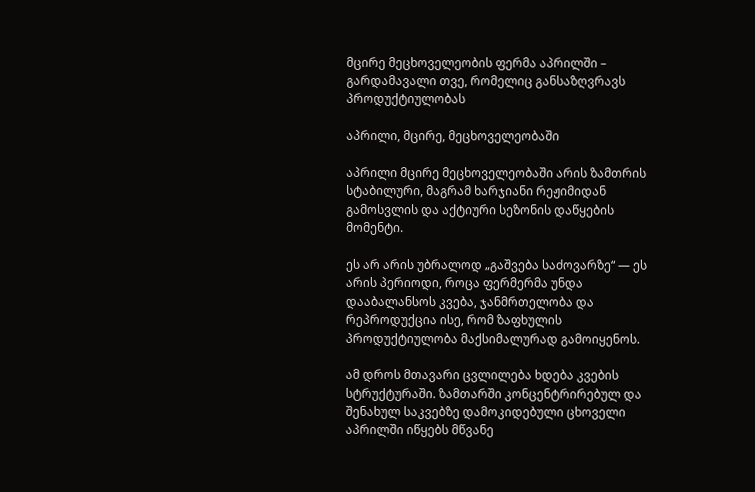მცირე მეცხოველეობის ფერმა აპრილში – გარდამავალი თვე, რომელიც განსაზღვრავს პროდუქტიულობას

აპრილი, მცირე, მეცხოველეობაში

აპრილი მცირე მეცხოველეობაში არის ზამთრის სტაბილური, მაგრამ ხარჯიანი რეჟიმიდან გამოსვლის და აქტიური სეზონის დაწყების მომენტი.

ეს არ არის უბრალოდ „გაშვება საძოვარზე“ — ეს არის პერიოდი, როცა ფერმერმა უნდა დააბალანსოს კვება, ჯანმრთელობა და რეპროდუქცია ისე, რომ ზაფხულის პროდუქტიულობა მაქსიმალურად გამოიყენოს.

ამ დროს მთავარი ცვლილება ხდება კვების სტრუქტურაში. ზამთარში კონცენტრირებულ და შენახულ საკვებზე დამოკიდებული ცხოველი აპრილში იწყებს მწვანე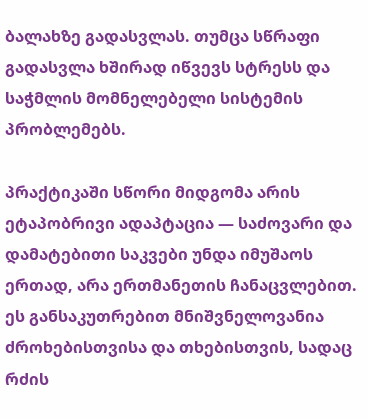ბალახზე გადასვლას. თუმცა სწრაფი გადასვლა ხშირად იწვევს სტრესს და საჭმლის მომნელებელი სისტემის პრობლემებს.

პრაქტიკაში სწორი მიდგომა არის ეტაპობრივი ადაპტაცია — საძოვარი და დამატებითი საკვები უნდა იმუშაოს ერთად, არა ერთმანეთის ჩანაცვლებით. ეს განსაკუთრებით მნიშვნელოვანია ძროხებისთვისა და თხებისთვის, სადაც რძის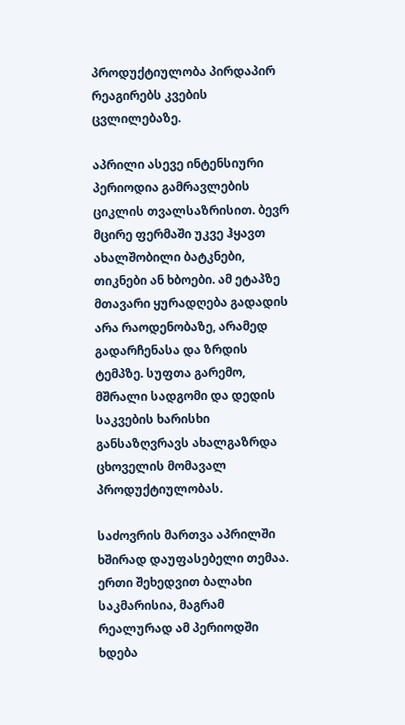პროდუქტიულობა პირდაპირ რეაგირებს კვების ცვლილებაზე.

აპრილი ასევე ინტენსიური პერიოდია გამრავლების ციკლის თვალსაზრისით. ბევრ მცირე ფერმაში უკვე ჰყავთ ახალშობილი ბატკნები, თიკნები ან ხბოები. ამ ეტაპზე მთავარი ყურადღება გადადის არა რაოდენობაზე, არამედ გადარჩენასა და ზრდის ტემპზე. სუფთა გარემო, მშრალი სადგომი და დედის საკვების ხარისხი განსაზღვრავს ახალგაზრდა ცხოველის მომავალ პროდუქტიულობას.

საძოვრის მართვა აპრილში ხშირად დაუფასებელი თემაა. ერთი შეხედვით ბალახი საკმარისია, მაგრამ რეალურად ამ პერიოდში ხდება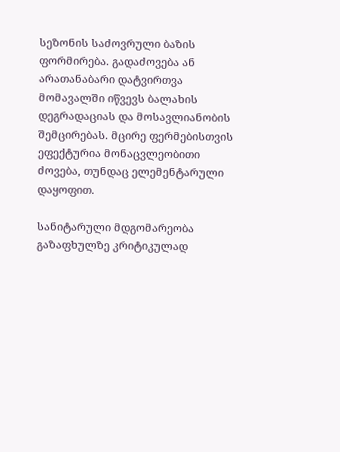სეზონის საძოვრული ბაზის ფორმირება. გადაძოვება ან არათანაბარი დატვირთვა მომავალში იწვევს ბალახის დეგრადაციას და მოსავლიანობის შემცირებას. მცირე ფერმებისთვის ეფექტურია მონაცვლეობითი ძოვება, თუნდაც ელემენტარული დაყოფით.

სანიტარული მდგომარეობა გაზაფხულზე კრიტიკულად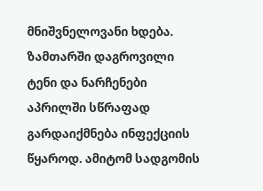მნიშვნელოვანი ხდება. ზამთარში დაგროვილი ტენი და ნარჩენები აპრილში სწრაფად გარდაიქმნება ინფექციის წყაროდ. ამიტომ სადგომის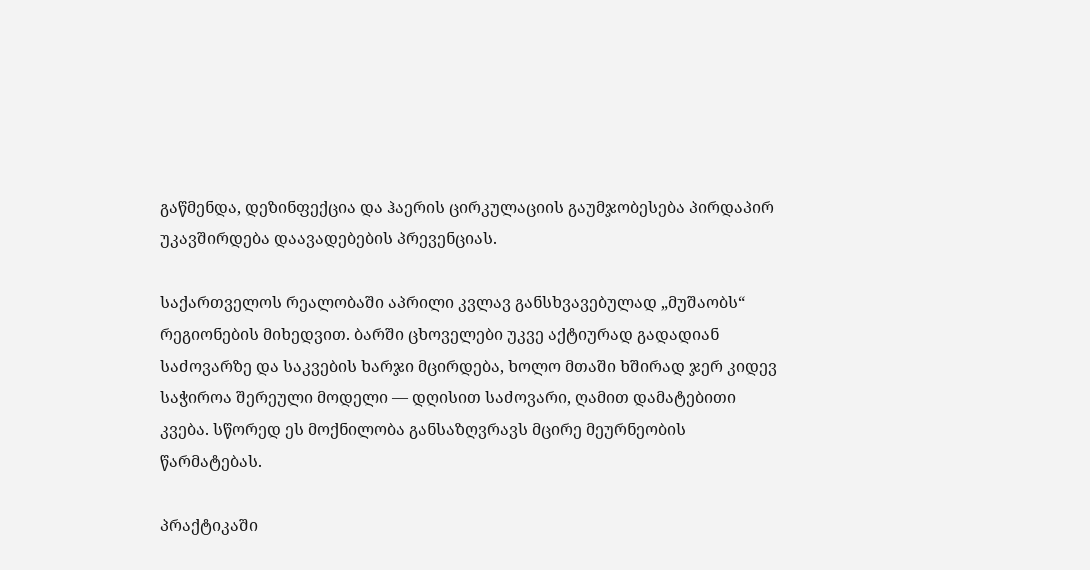გაწმენდა, დეზინფექცია და ჰაერის ცირკულაციის გაუმჯობესება პირდაპირ უკავშირდება დაავადებების პრევენციას.

საქართველოს რეალობაში აპრილი კვლავ განსხვავებულად „მუშაობს“ რეგიონების მიხედვით. ბარში ცხოველები უკვე აქტიურად გადადიან საძოვარზე და საკვების ხარჯი მცირდება, ხოლო მთაში ხშირად ჯერ კიდევ საჭიროა შერეული მოდელი — დღისით საძოვარი, ღამით დამატებითი კვება. სწორედ ეს მოქნილობა განსაზღვრავს მცირე მეურნეობის წარმატებას.

პრაქტიკაში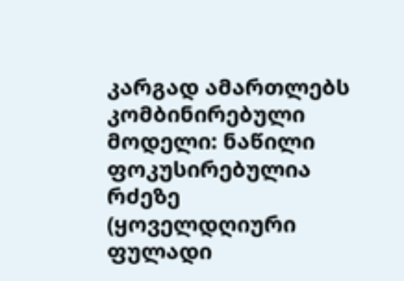კარგად ამართლებს კომბინირებული მოდელი: ნაწილი ფოკუსირებულია რძეზე (ყოველდღიური ფულადი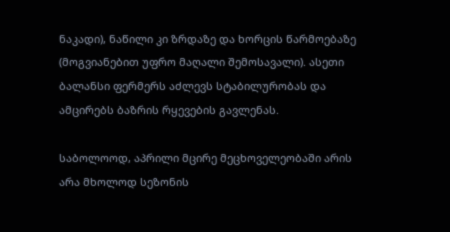ნაკადი), ნაწილი კი ზრდაზე და ხორცის წარმოებაზე (მოგვიანებით უფრო მაღალი შემოსავალი). ასეთი ბალანსი ფერმერს აძლევს სტაბილურობას და ამცირებს ბაზრის რყევების გავლენას.

საბოლოოდ, აპრილი მცირე მეცხოველეობაში არის არა მხოლოდ სეზონის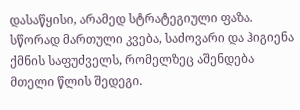დასაწყისი, არამედ სტრატეგიული ფაზა. სწორად მართული კვება, საძოვარი და ჰიგიენა ქმნის საფუძველს, რომელზეც აშენდება მთელი წლის შედეგი.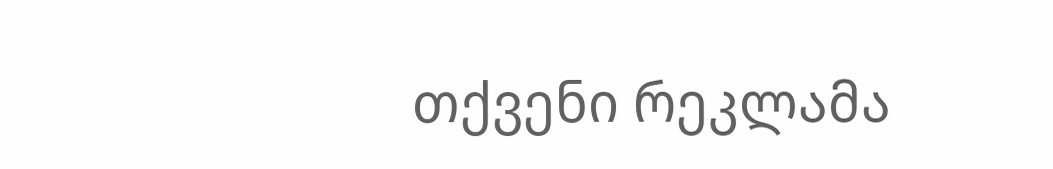თქვენი რეკლამა